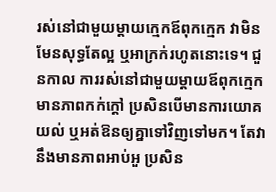រស់នៅជាមួយម្តាយក្មេកឪពុកក្មេក វាមិនមែនសុទ្ធតែល្អ ឬអាក្រក់រហូតនោះទេ។ ជួនកាល ការរស់នៅជាមួយម្តាយឪពុកក្មេកមានភាពកក់ក្តៅ ប្រសិនបើមានការយោគយល់ ឬអត់ឱនឲ្យគ្នាទៅវិញទៅមក។ តែវានឹងមានភាពអាប់អួ ប្រសិន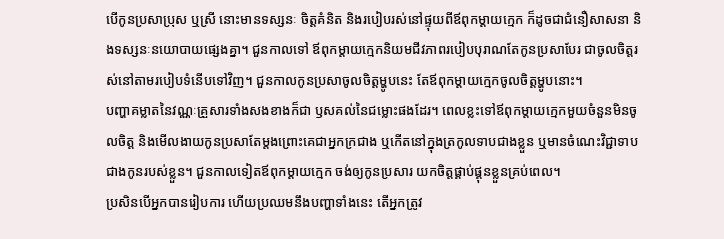បើកូនប្រសាប្រុស ឬស្រី នោះមានទស្សនៈ ចិត្តគំនិត និងរបៀបរស់នៅផ្ទុយពីឪពុកម្តាយក្មេក ក៏ដូចជាជំនឿសាសនា និងទស្សនៈនយោបាយផ្សេងគ្នា។ ជួនកាលទៅ ឪពុកម្តាយក្មេកនិយមជីវភាពរបៀបបុរាណតែកូនប្រសាបែរ ជាចូលចិត្តរស់នៅតាមរបៀបទំនើបទៅវិញ។ ជួនកាលកូនប្រសាចូលចិត្តម្ហូបនេះ តែឪពុកម្តាយក្មេកចូលចិត្តម្ហូបនោះ។
បញ្ហាគម្លាតនៃវណ្ណៈគ្រួសារទាំងសងខាងក៏ជា ឫសគល់នៃជម្លោះផងដែរ។ ពេលខ្លះទៅឪពុកម្តាយក្មេកមួយចំនួនមិនចូលចិត្ត និងមើលងាយកូនប្រសាតែម្តងព្រោះគេជាអ្នកក្រជាង ឬកើតនៅក្នុងត្រកូលទាបជាងខ្លួន ឬមានចំណេះវិជ្ជាទាបជាងកូនរបស់ខ្លួន។ ជួនកាលទៀតឪពុកម្តាយក្មេក ចង់ឲ្យកូនប្រសារ យកចិត្តផ្គាប់ផ្គុនខ្លួនគ្រប់ពេល។
ប្រសិនបើអ្នកបានរៀបការ ហើយប្រឈមនឹងបញ្ហាទាំងនេះ តើអ្នកត្រូវ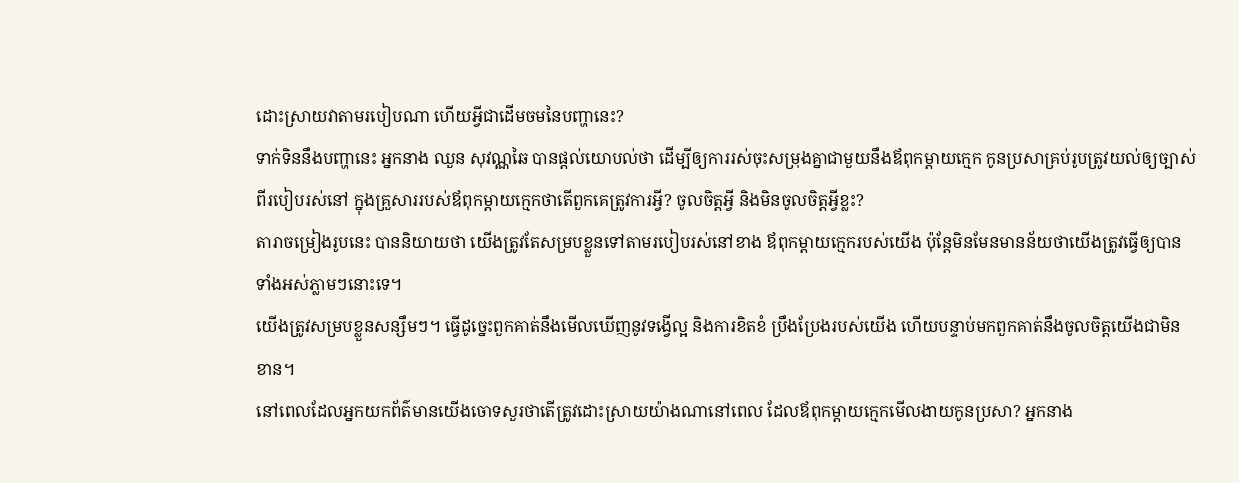ដោះស្រាយវាតាមរបៀបណា ហើយអ្វីជាដើមចមនៃបញ្ហានេះ?
ទាក់ទិននឹងបញ្ហានេះ អ្នកនាង ឈួន សុវណ្ណឆៃ បានផ្តល់យោបល់ថា ដើម្បីឲ្យការរស់ចុះសម្រុងគ្នាជាមួយនឹងឪពុកម្តាយក្មេក កូនប្រសាគ្រប់រូបត្រូវយល់ឲ្យច្បាស់ពីរបៀបរស់នៅ ក្នុងគ្រួសាររបស់ឪពុកម្តាយក្មេកថាតើពួកគេត្រូវការអ្វី? ចូលចិត្តអ្វី និងមិនចូលចិត្តអ្វីខ្លះ?
តារាចម្រៀងរូបនេះ បាននិយាយថា យើងត្រូវតែសម្របខ្លួនទៅតាមរបៀបរស់នៅខាង ឪពុកម្តាយក្មេករបស់យើង ប៉ុន្តែមិនមែនមានន័យថាយើងត្រូវធ្វើឲ្យបានទាំងអស់ភ្លាមៗនោះទេ។
យើងត្រូវសម្របខ្លួនសន្សឹមៗ។ ធ្វើដូច្នេះពួកគាត់នឹងមើលឃើញនូវទង្វើល្អ និងការខិតខំ ប្រឹងប្រែងរបស់យើង ហើយបន្ទាប់មកពួកគាត់នឹងចូលចិត្តយើងជាមិនខាន។
នៅពេលដែលអ្នកយកព័ត៌មានយើងចោទសួរថាតើត្រូវដោះស្រាយយ៉ាងណានៅពេល ដែលឪពុកម្តាយក្មេកមើលងាយកូនប្រសា? អ្នកនាង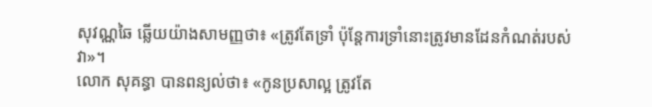សុវណ្ណឆៃ ឆ្លើយយ៉ាងសាមញ្ញថា៖ «ត្រូវតែទ្រាំ ប៉ុន្តែការទ្រាំនោះត្រូវមានដែនកំណត់របស់វា»។
លោក សុគន្ធា បានពន្យល់ថា៖ «កូនប្រសាល្អ ត្រូវតែ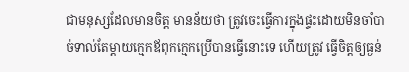ជាមនុស្សដែលមានចិត្ត មានន័យថា ត្រូវចេះធ្វើការក្នុងផ្ទះដោយមិនចាំបាច់ទាល់តែម្តាយក្មេកឪពុកក្មេកប្រើបានធ្វើនោះទេ ហើយត្រូវ ធ្វើចិត្តឲ្យធ្ងន់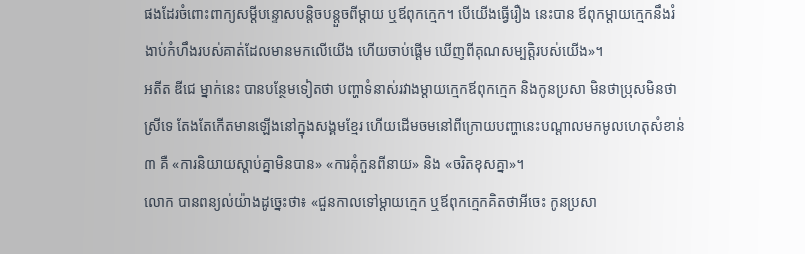ផងដែរចំពោះពាក្យសម្ដីបន្ទោសបន្តិចបន្តួចពីម្តាយ ឬឪពុកក្មេក។ បើយើងធ្វើរឿង នេះបាន ឪពុកម្តាយក្មេកនឹងរំងាប់កំហឹងរបស់គាត់ដែលមានមកលើយើង ហើយចាប់ផ្តើម ឃើញពីគុណសម្បត្តិរបស់យើង»។
អតីត ឌីជេ ម្នាក់នេះ បានបន្ថែមទៀតថា បញ្ហាទំនាស់រវាងម្តាយក្មេកឪពុកក្មេក និងកូនប្រសា មិនថាប្រុសមិនថាស្រីទេ តែងតែកើតមានឡើងនៅក្នុងសង្គមខ្មែរ ហើយដើមចមនៅពីក្រោយបញ្ហានេះបណ្តាលមកមូលហេតុសំខាន់ ៣ គឺ «ការនិយាយស្តាប់គ្នាមិនបាន» «ការគុំកួនពីនាយ» និង «ចរិតខុសគ្នា»។
លោក បានពន្យល់យ៉ាងដូច្នេះថា៖ «ជួនកាលទៅម្តាយក្មេក ឬឪពុកក្មេកគិតថាអីចេះ កូនប្រសា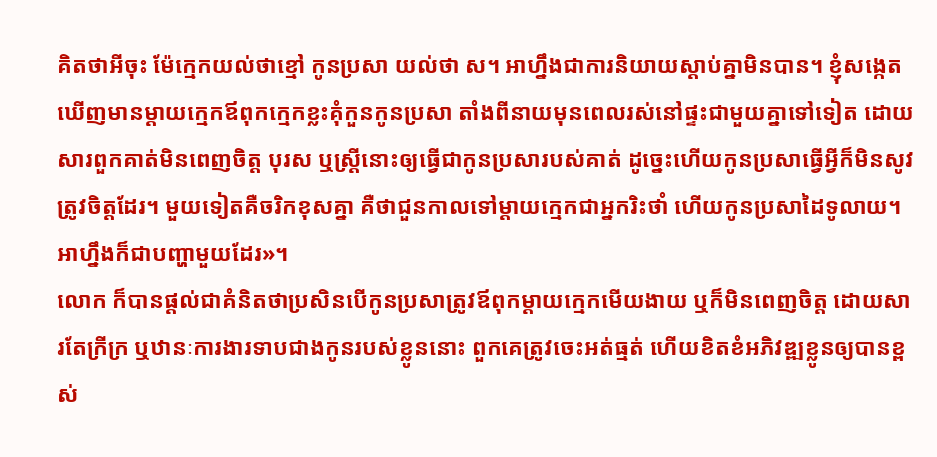គិតថាអីចុះ ម៉ែក្មេកយល់ថាខ្មៅ កូនប្រសា យល់ថា ស។ អាហ្នឹងជាការនិយាយស្តាប់គ្នាមិនបាន។ ខ្ញុំសង្កេតឃើញមានម្តាយក្មេកឪពុកក្មេកខ្លះគុំកួនកូនប្រសា តាំងពីនាយមុនពេលរស់នៅផ្ទះជាមួយគ្នាទៅទៀត ដោយសារពួកគាត់មិនពេញចិត្ត បុរស ឬស្រ្តីនោះឲ្យធ្វើជាកូនប្រសារបស់គាត់ ដូច្នេះហើយកូនប្រសាធ្វើអ្វីក៏មិនសូវត្រូវចិត្តដែរ។ មួយទៀតគឺចរិកខុសគ្នា គឺថាជួនកាលទៅម្តាយក្មេកជាអ្នករិះថាំ ហើយកូនប្រសាដៃទូលាយ។ អាហ្នឹងក៏ជាបញ្ហាមួយដែរ»។
លោក ក៏បានផ្តល់ជាគំនិតថាប្រសិនបើកូនប្រសាត្រូវឪពុកម្តាយក្មេកមើយងាយ ឬក៏មិនពេញចិត្ត ដោយសារតែក្រីក្រ ឬឋានៈការងារទាបជាងកូនរបស់ខ្លូននោះ ពួកគេត្រូវចេះអត់ធ្មត់ ហើយខិតខំអភិវឌ្ឍខ្លូនឲ្យបានខ្ពស់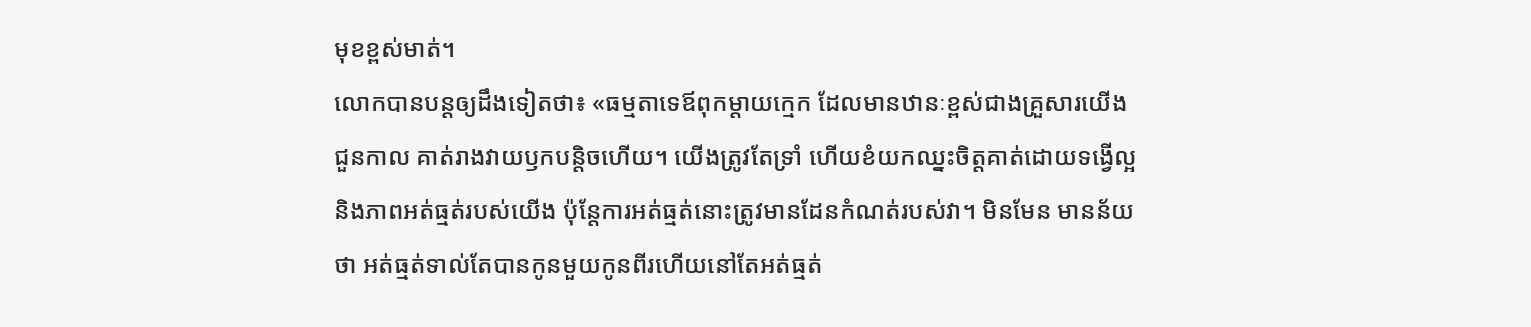មុខខ្ពស់មាត់។
លោកបានបន្តឲ្យដឹងទៀតថា៖ «ធម្មតាទេឪពុកម្តាយក្មេក ដែលមានឋានៈខ្ពស់ជាងគ្រួសារយើង ជួនកាល គាត់រាងវាយឫកបន្តិចហើយ។ យើងត្រូវតែទ្រាំ ហើយខំយកឈ្នះចិត្តគាត់ដោយទង្វើល្អ និងភាពអត់ធ្មត់របស់យើង ប៉ុន្តែការអត់ធ្មត់នោះត្រូវមានដែនកំណត់របស់វា។ មិនមែន មានន័យថា អត់ធ្មត់ទាល់តែបានកូនមួយកូនពីរហើយនៅតែអត់ធ្មត់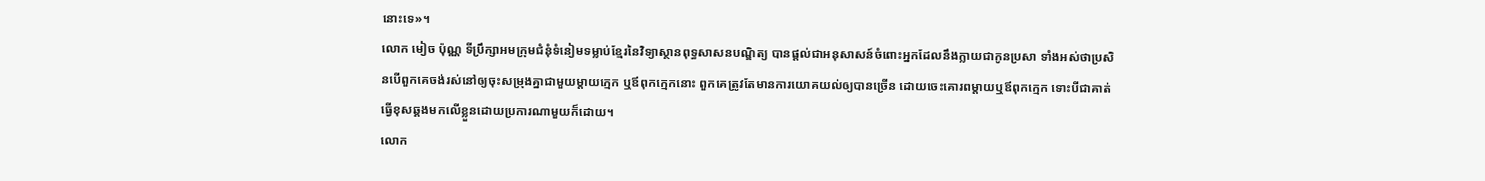នោះទេ»។
លោក មៀច ប៉ុណ្ណ ទីប្រឹក្សាអមក្រុមជំនុំទំនៀមទម្លាប់ខ្មែរនៃវិទ្យាស្ថានពុទ្ធសាសនបណ្ឌិត្យ បានផ្តល់ជាអនុសាសន៍ចំពោះអ្នកដែលនឹងក្លាយជាកូនប្រសា ទាំងអស់ថាប្រសិនបើពួកគេចង់រស់នៅឲ្យចុះសម្រុងគ្នាជាមួយម្តាយក្មេក ឬឪពុកក្មេកនោះ ពួកគេត្រូវតែមានការយោគយល់ឲ្យបានច្រើន ដោយចេះគោរពម្តាយឬឪពុកក្មេក ទោះបីជាគាត់ធ្វើខុសឆ្គងមកលើខ្លួនដោយប្រការណាមួយក៏ដោយ។
លោក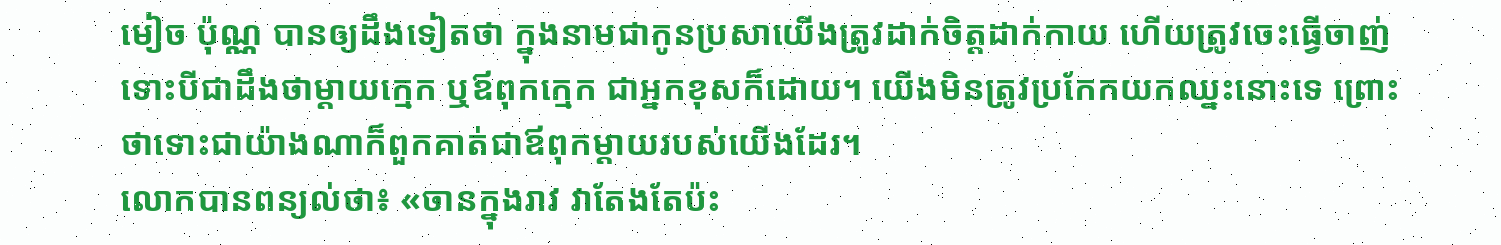មៀច ប៉ុណ្ណ បានឲ្យដឹងទៀតថា ក្នុងនាមជាកូនប្រសាយើងត្រូវដាក់ចិត្តដាក់កាយ ហើយត្រូវចេះធ្វើចាញ់ទោះបីជាដឹងថាម្តាយក្មេក ឬឪពុកក្មេក ជាអ្នកខុសក៏ដោយ។ យើងមិនត្រូវប្រកែកយកឈ្នះនោះទេ ព្រោះថាទោះជាយ៉ាងណាក៏ពួកគាត់ជាឪពុកម្តាយរបស់យើងដែរ។
លោកបានពន្យល់ថា៖ «ចានក្នុងរាវ វាតែងតែប៉ះ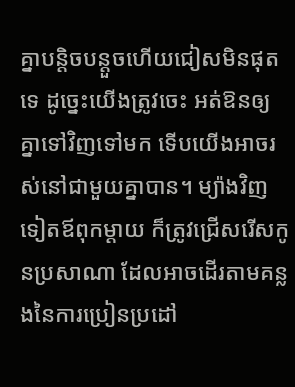គ្នាបន្តិចបន្តួចហើយជៀសមិនផុតទេ ដូច្នេះយើងត្រូវចេះ អត់ឱនឲ្យគ្នាទៅវិញទៅមក ទើបយើងអាចរស់នៅជាមួយគ្នាបាន។ ម្យ៉ាងវិញទៀតឪពុកម្តាយ ក៏ត្រូវជ្រើសរើសកូនប្រសាណា ដែលអាចដើរតាមគន្លងនៃការប្រៀនប្រដៅ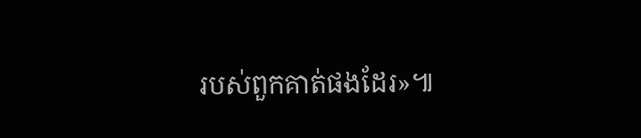របស់ពួកគាត់ផងដែរ»៕